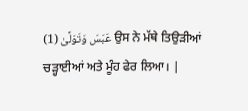عَبَسَ وَتَوَلَّىٰ (1) ਉਸ ਨੇ ਮੱਥੇ ਤਿਉੜੀਆਂ ਚੜ੍ਹਾਈਆਂ ਅਤੇ ਮੂੰਹ ਫੇਰ ਲਿਆ। |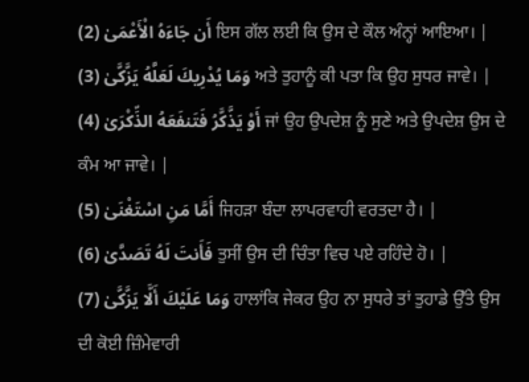أَن جَاءَهُ الْأَعْمَىٰ (2) ਇਸ ਗੱਲ ਲਈ ਕਿ ਉਸ ਦੇ ਕੌਲ ਅੰਨ੍ਹਾਂ ਆਇਆ। |
وَمَا يُدْرِيكَ لَعَلَّهُ يَزَّكَّىٰ (3) ਅਤੇ ਤੁਹਾਨੂੰ ਕੀ ਪਤਾ ਕਿ ਉਹ ਸੁਧਰ ਜਾਵੇ। |
أَوْ يَذَّكَّرُ فَتَنفَعَهُ الذِّكْرَىٰ (4) ਜਾਂ ਉਹ ਉਪਦੇਸ਼ ਨੂੰ ਸੁਣੇ ਅਤੇ ਉਪਦੇਸ਼ ਉਸ ਦੇ ਕੰਮ ਆ ਜਾਵੇ। |
أَمَّا مَنِ اسْتَغْنَىٰ (5) ਜਿਹੜਾ ਬੰਦਾ ਲਾਪਰਵਾਹੀ ਵਰਤਦਾ ਹੈ। |
فَأَنتَ لَهُ تَصَدَّىٰ (6) ਤੁਸੀਂ ਉਸ ਦੀ ਚਿੰਤਾ ਵਿਚ ਪਏ ਰਹਿੰਦੇ ਹੋ। |
وَمَا عَلَيْكَ أَلَّا يَزَّكَّىٰ (7) ਹਾਲਾਂਕਿ ਜੇਕਰ ਉਹ ਨਾ ਸੁਧਰੇ ਤਾਂ ਤੁਹਾਡੇ ਉੱਤੇ ਉਸ ਦੀ ਕੋਈ ਜ਼ਿੰਮੇਵਾਰੀ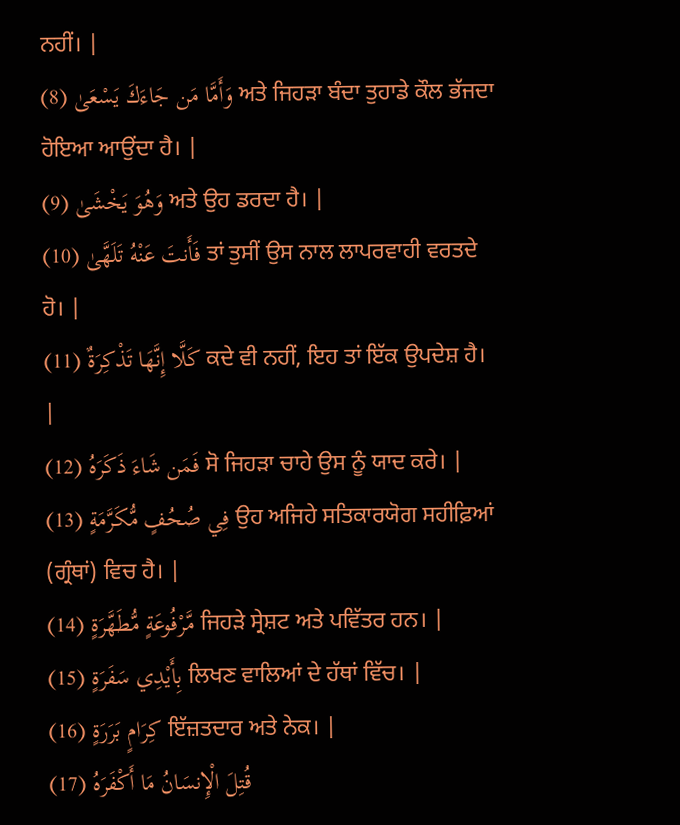ਨਹੀਂ। |
وَأَمَّا مَن جَاءَكَ يَسْعَىٰ (8) ਅਤੇ ਜਿਹੜਾ ਬੰਦਾ ਤੁਹਾਡੇ ਕੌਲ ਭੱਜਦਾ ਹੋਇਆ ਆਉਂਦਾ ਹੈ। |
وَهُوَ يَخْشَىٰ (9) ਅਤੇ ਉਹ ਡਰਦਾ ਹੈ। |
فَأَنتَ عَنْهُ تَلَهَّىٰ (10) ਤਾਂ ਤੁਸੀਂ ਉਸ ਨਾਲ ਲਾਪਰਵਾਹੀ ਵਰਤਦੇ ਹੋ। |
كَلَّا إِنَّهَا تَذْكِرَةٌ (11) ਕਦੇ ਵੀ ਨਹੀਂ, ਇਹ ਤਾਂ ਇੱਕ ਉਪਦੇਸ਼ ਹੈ। |
فَمَن شَاءَ ذَكَرَهُ (12) ਸੋ ਜਿਹੜਾ ਚਾਹੇ ਉਸ ਨੂੰ ਯਾਦ ਕਰੇ। |
فِي صُحُفٍ مُّكَرَّمَةٍ (13) ਉਹ ਅਜਿਹੇ ਸਤਿਕਾਰਯੋਗ ਸਹੀਫ਼ਿਆਂ (ਗ੍ਰੰਥਾਂ) ਵਿਚ ਹੈ। |
مَّرْفُوعَةٍ مُّطَهَّرَةٍ (14) ਜਿਹੜੇ ਸ੍ਰੇਸ਼ਟ ਅਤੇ ਪਵਿੱਤਰ ਹਨ। |
بِأَيْدِي سَفَرَةٍ (15) ਲਿਖਣ ਵਾਲਿਆਂ ਦੇ ਹੱਥਾਂ ਵਿੱਚ। |
كِرَامٍ بَرَرَةٍ (16) ਇੱਜ਼ਤਦਾਰ ਅਤੇ ਨੇਕ। |
قُتِلَ الْإِنسَانُ مَا أَكْفَرَهُ (17)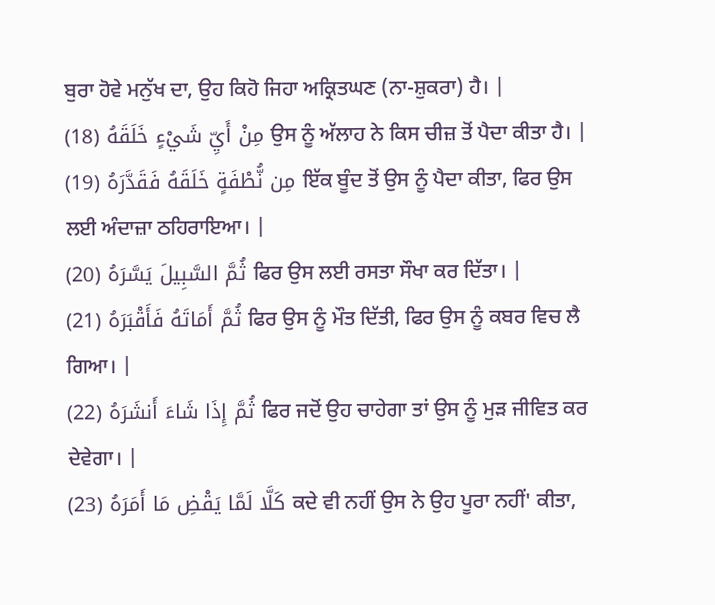ਬੁਰਾ ਹੋਵੇ ਮਨੁੱਖ ਦਾ, ਉਹ ਕਿਹੋ ਜਿਹਾ ਅਕ੍ਰਿਤਘਣ (ਨਾ-ਸ਼ੁਕਰਾ) ਹੈ। |
مِنْ أَيِّ شَيْءٍ خَلَقَهُ (18) ਉਸ ਨੂੰ ਅੱਲਾਹ ਨੇ ਕਿਸ ਚੀਜ਼ ਤੋਂ ਪੈਦਾ ਕੀਤਾ ਹੈ। |
مِن نُّطْفَةٍ خَلَقَهُ فَقَدَّرَهُ (19) ਇੱਕ ਬੂੰਦ ਤੋਂ ਉਸ ਨੂੰ ਪੈਦਾ ਕੀਤਾ, ਫਿਰ ਉਸ ਲਈ ਅੰਦਾਜ਼ਾ ਠਹਿਰਾਇਆ। |
ثُمَّ السَّبِيلَ يَسَّرَهُ (20) ਫਿਰ ਉਸ ਲਈ ਰਸਤਾ ਸੌਖਾ ਕਰ ਦਿੱਤਾ। |
ثُمَّ أَمَاتَهُ فَأَقْبَرَهُ (21) ਫਿਰ ਉਸ ਨੂੰ ਮੌਤ ਦਿੱਤੀ, ਫਿਰ ਉਸ ਨੂੰ ਕਬਰ ਵਿਚ ਲੈ ਗਿਆ। |
ثُمَّ إِذَا شَاءَ أَنشَرَهُ (22) ਫਿਰ ਜਦੋਂ ਉਹ ਚਾਹੇਗਾ ਤਾਂ ਉਸ ਨੂੰ ਮੁੜ ਜੀਵਿਤ ਕਰ ਦੇਵੇਗਾ। |
كَلَّا لَمَّا يَقْضِ مَا أَمَرَهُ (23) ਕਦੇ ਵੀ ਨਹੀਂ ਉਸ ਨੇ ਉਹ ਪੂਰਾ ਨਹੀਂ' ਕੀਤਾ,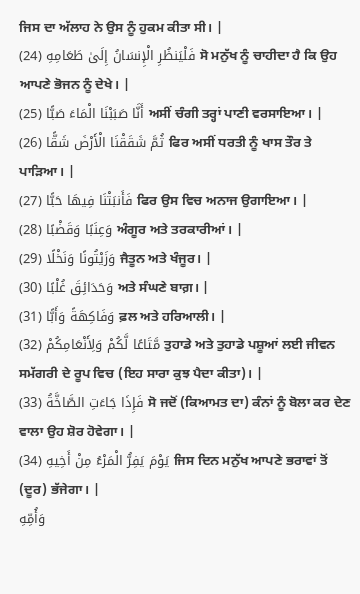ਜਿਸ ਦਾ ਅੱਲਾਹ ਨੇ ਉਸ ਨੂੰ ਹੁਕਮ ਕੀਤਾ ਸੀ। |
فَلْيَنظُرِ الْإِنسَانُ إِلَىٰ طَعَامِهِ (24) ਸੋ ਮਨੁੱਖ ਨੂੰ ਚਾਹੀਦਾ ਹੈ ਕਿ ਉਹ ਆਪਣੇ ਭੋਜਨ ਨੂੰ ਦੇਖੇ। |
أَنَّا صَبَبْنَا الْمَاءَ صَبًّا (25) ਅਸੀਂ ਚੰਗੀ ਤਰ੍ਹਾਂ ਪਾਣੀ ਵਰਸਾਇਆ। |
ثُمَّ شَقَقْنَا الْأَرْضَ شَقًّا (26) ਫਿਰ ਅਸੀਂ ਧਰਤੀ ਨੂੰ ਖਾਸ ਤੌਰ ਤੇ ਪਾੜਿਆ। |
فَأَنبَتْنَا فِيهَا حَبًّا (27) ਫਿਰ ਉਸ ਵਿਚ ਅਨਾਜ ਉਗਾਇਆ। |
وَعِنَبًا وَقَضْبًا (28) ਅੰਗੂਰ ਅਤੇ ਤਰਕਾਰੀਆਂ। |
وَزَيْتُونًا وَنَخْلًا (29) ਜੈਤੂਨ ਅਤੇ ਖੰਜੂਰ। |
وَحَدَائِقَ غُلْبًا (30) ਅਤੇ ਸੰਘਣੇ ਬਾਗ਼। |
وَفَاكِهَةً وَأَبًّا (31) ਫ਼ਲ ਅਤੇ ਹਰਿਆਲੀ। |
مَّتَاعًا لَّكُمْ وَلِأَنْعَامِكُمْ (32) ਤੁਹਾਡੇ ਅਤੇ ਤੁਹਾਡੇ ਪਸ਼ੂਆਂ ਲਈ ਜੀਵਨ ਸਮੱਗਰੀ ਦੇ ਰੂਪ ਵਿਚ (ਇਹ ਸਾਰਾ ਕੁਝ ਪੈਦਾ ਕੀਤਾ)। |
فَإِذَا جَاءَتِ الصَّاخَّةُ (33) ਸੋ ਜਦੋਂ (ਕਿਆਮਤ ਦਾ) ਕੰਨਾਂ ਨੂੰ ਬੋਲਾ ਕਰ ਦੇਣ ਵਾਲਾ ਉਹ ਸ਼ੋਰ ਹੋਵੇਗਾ। |
يَوْمَ يَفِرُّ الْمَرْءُ مِنْ أَخِيهِ (34) ਜਿਸ ਦਿਨ ਮਨੁੱਖ ਆਪਣੇ ਭਰਾਵਾਂ ਤੋਂ (ਦੂਰ) ਭੱਜੇਗਾ। |
وَأُمِّهِ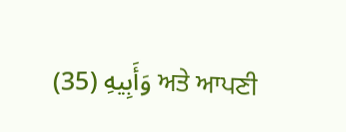وَأَبِيهِ (35) ਅਤੇ ਆਪਣੀ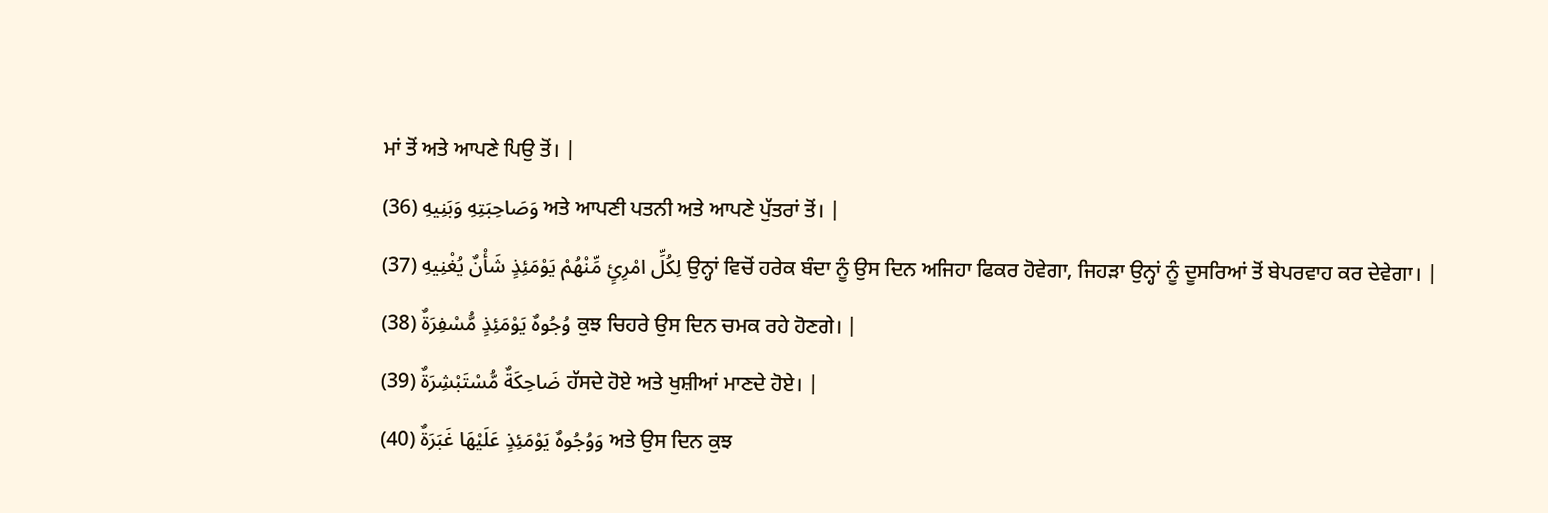ਮਾਂ ਤੋਂ ਅਤੇ ਆਪਣੇ ਪਿਉ ਤੋਂ। |
وَصَاحِبَتِهِ وَبَنِيهِ (36) ਅਤੇ ਆਪਣੀ ਪਤਨੀ ਅਤੇ ਆਪਣੇ ਪੁੱਤਰਾਂ ਤੋਂ। |
لِكُلِّ امْرِئٍ مِّنْهُمْ يَوْمَئِذٍ شَأْنٌ يُغْنِيهِ (37) ਉਨ੍ਹਾਂ ਵਿਚੋਂ ਹਰੇਕ ਬੰਦਾ ਨੂੰ ਉਸ ਦਿਨ ਅਜਿਹਾ ਫਿਕਰ ਹੋਵੇਗਾ, ਜਿਹੜਾ ਉਨ੍ਹਾਂ ਨੂੰ ਦੂਸਰਿਆਂ ਤੋਂ ਬੇਪਰਵਾਹ ਕਰ ਦੇਵੇਗਾ। |
وُجُوهٌ يَوْمَئِذٍ مُّسْفِرَةٌ (38) ਕੁਝ ਚਿਹਰੇ ਉਸ ਦਿਨ ਚਮਕ ਰਹੇ ਹੋਣਗੇ। |
ضَاحِكَةٌ مُّسْتَبْشِرَةٌ (39) ਹੱਸਦੇ ਹੋਏ ਅਤੇ ਖੁਸ਼ੀਆਂ ਮਾਣਦੇ ਹੋਏ। |
وَوُجُوهٌ يَوْمَئِذٍ عَلَيْهَا غَبَرَةٌ (40) ਅਤੇ ਉਸ ਦਿਨ ਕੁਝ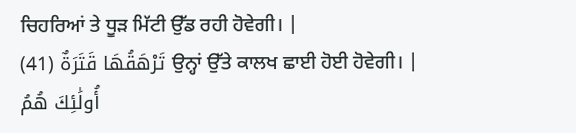ਚਿਹਰਿਆਂ ਤੇ ਧੂੜ ਮਿੱਟੀ ਉੱਡ ਰਹੀ ਹੋਵੇਗੀ। |
تَرْهَقُهَا قَتَرَةٌ (41) ਉਨ੍ਹਾਂ ਉੱਤੇ ਕਾਲਖ ਛਾਈ ਹੋਈ ਹੋਵੇਗੀ। |
أُولَٰئِكَ هُمُ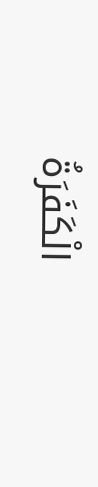الْكَفَرَةُ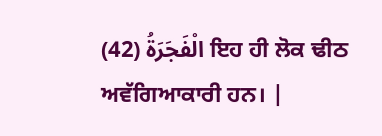الْفَجَرَةُ (42) ਇਹ ਹੀ ਲੋਕ ਢੀਠ ਅਵੱਗਿਆਕਾਰੀ ਹਨ। |